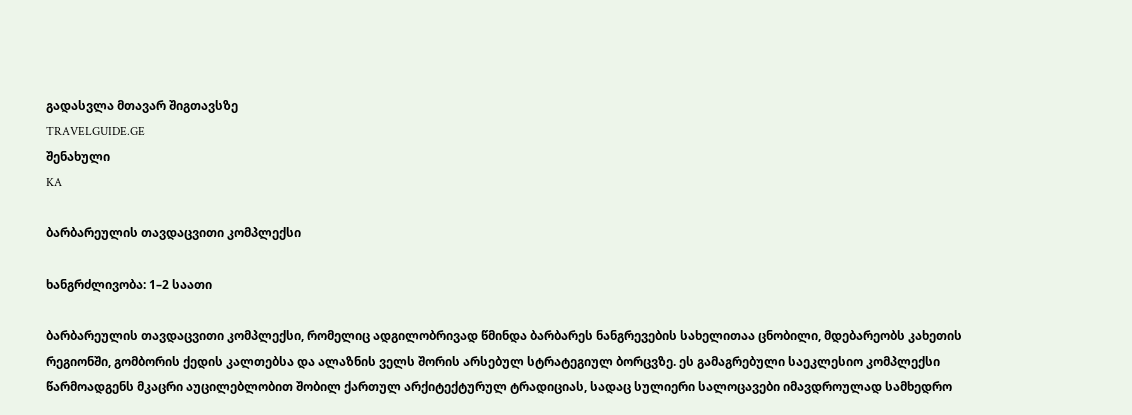გადასვლა მთავარ შიგთავსზე
TRAVELGUIDE.GE
შენახული
KA

ბარბარეულის თავდაცვითი კომპლექსი

ხანგრძლივობა: 1–2 საათი

ბარბარეულის თავდაცვითი კომპლექსი, რომელიც ადგილობრივად წმინდა ბარბარეს ნანგრევების სახელითაა ცნობილი, მდებარეობს კახეთის რეგიონში, გომბორის ქედის კალთებსა და ალაზნის ველს შორის არსებულ სტრატეგიულ ბორცვზე. ეს გამაგრებული საეკლესიო კომპლექსი წარმოადგენს მკაცრი აუცილებლობით შობილ ქართულ არქიტექტურულ ტრადიციას, სადაც სულიერი სალოცავები იმავდროულად სამხედრო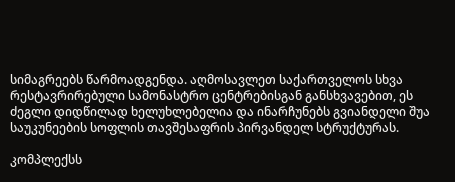სიმაგრეებს წარმოადგენდა. აღმოსავლეთ საქართველოს სხვა რესტავრირებული სამონასტრო ცენტრებისგან განსხვავებით, ეს ძეგლი დიდწილად ხელუხლებელია და ინარჩუნებს გვიანდელი შუა საუკუნეების სოფლის თავშესაფრის პირვანდელ სტრუქტურას.

კომპლექსს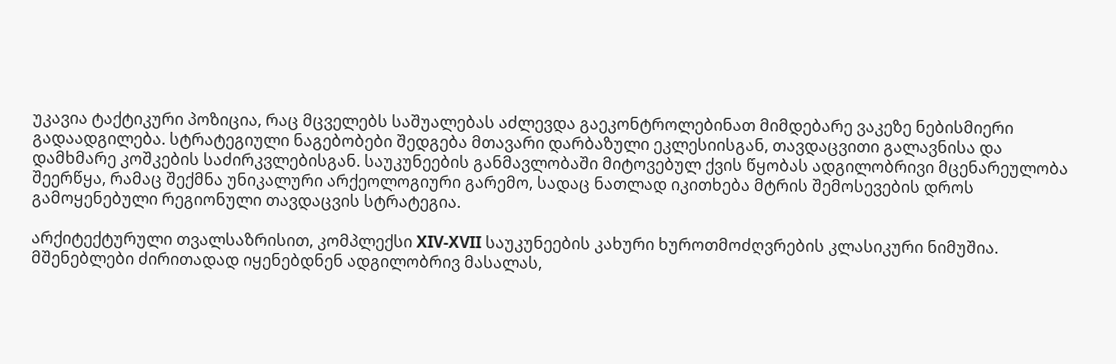უკავია ტაქტიკური პოზიცია, რაც მცველებს საშუალებას აძლევდა გაეკონტროლებინათ მიმდებარე ვაკეზე ნებისმიერი გადაადგილება. სტრატეგიული ნაგებობები შედგება მთავარი დარბაზული ეკლესიისგან, თავდაცვითი გალავნისა და დამხმარე კოშკების საძირკვლებისგან. საუკუნეების განმავლობაში მიტოვებულ ქვის წყობას ადგილობრივი მცენარეულობა შეერწყა, რამაც შექმნა უნიკალური არქეოლოგიური გარემო, სადაც ნათლად იკითხება მტრის შემოსევების დროს გამოყენებული რეგიონული თავდაცვის სტრატეგია.

არქიტექტურული თვალსაზრისით, კომპლექსი XIV-XVII საუკუნეების კახური ხუროთმოძღვრების კლასიკური ნიმუშია. მშენებლები ძირითადად იყენებდნენ ადგილობრივ მასალას,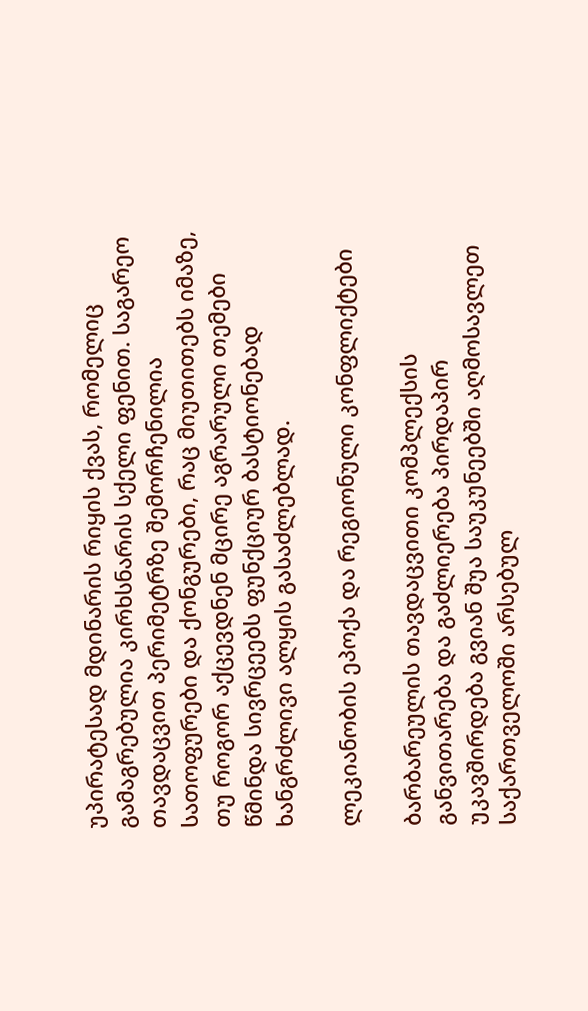უპირატესად მდინარის რიყის ქვას, რომელიც გამაგრებულია კირხსნარის სქელი ფენით. საგარეო თავდაცვით პერიმეტრზე შემორჩენილია სათოფურები და ქონგურები, რაც მიუთითებს იმაზე, თუ როგორ აქცევდნენ მცირე აგრარული თემები წმინდა სივრცეებს ფუნქციურ ბასტიონებად ხანგრძლივი ალყის გასაძლებლად.

ლეკიანობის ეპოქა და რეგიონული კონფლიქტები

ბარბარეულის თავდაცვითი კომპლექსის განვითარება და გაძლიერება პირდაპირ უკავშირდება გვიან შუა საუკუნეებში აღმოსავლეთ საქართველოში არსებულ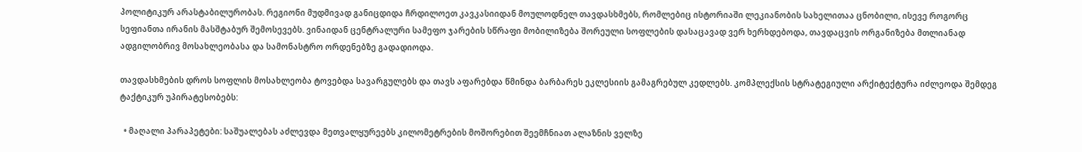პოლიტიკურ არასტაბილურობას. რეგიონი მუდმივად განიცდიდა ჩრდილოეთ კავკასიიდან მოულოდნელ თავდასხმებს, რომლებიც ისტორიაში ლეკიანობის სახელითაა ცნობილი, ისევე როგორც სეფიანთა ირანის მასშტაბურ შემოსევებს. ვინაიდან ცენტრალური სამეფო ჯარების სწრაფი მობილიზება შორეული სოფლების დასაცავად ვერ ხერხდებოდა, თავდაცვის ორგანიზება მთლიანად ადგილობრივ მოსახლეობასა და სამონასტრო ორდენებზე გადადიოდა.

თავდასხმების დროს სოფლის მოსახლეობა ტოვებდა სავარგულებს და თავს აფარებდა წმინდა ბარბარეს ეკლესიის გამაგრებულ კედლებს. კომპლექსის სტრატეგიული არქიტექტურა იძლეოდა შემდეგ ტაქტიკურ უპირატესობებს:

  • მაღალი პარაპეტები: საშუალებას აძლევდა მეთვალყურეებს კილომეტრების მოშორებით შეემჩნიათ ალაზნის ველზე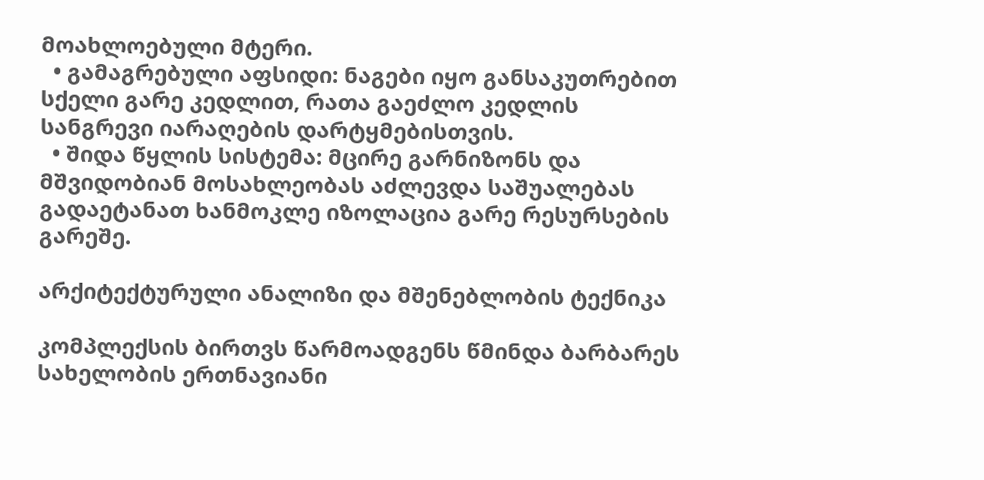მოახლოებული მტერი.
  • გამაგრებული აფსიდი: ნაგები იყო განსაკუთრებით სქელი გარე კედლით, რათა გაეძლო კედლის სანგრევი იარაღების დარტყმებისთვის.
  • შიდა წყლის სისტემა: მცირე გარნიზონს და მშვიდობიან მოსახლეობას აძლევდა საშუალებას გადაეტანათ ხანმოკლე იზოლაცია გარე რესურსების გარეშე.

არქიტექტურული ანალიზი და მშენებლობის ტექნიკა

კომპლექსის ბირთვს წარმოადგენს წმინდა ბარბარეს სახელობის ერთნავიანი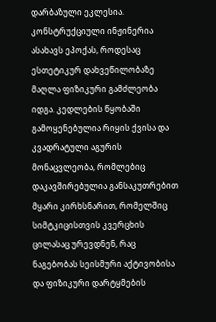დარბაზული ეკლესია. კონსტრუქციული ინჟინერია ასახავს ეპოქას, როდესაც ესთეტიკურ დახვეწილობაზე მაღლა ფიზიკური გამძლეობა იდგა. კედლების წყობაში გამოყენებულია რიყის ქვისა და კვადრატული აგურის მონაცვლეობა, რომლებიც დაკავშირებულია განსაკუთრებით მყარი კირხსნარით, რომელშიც სიმტკიცისთვის კვერცხის ცილასაც ურევდნენ, რაც ნაგებობას სეისმური აქტივობისა და ფიზიკური დარტყმების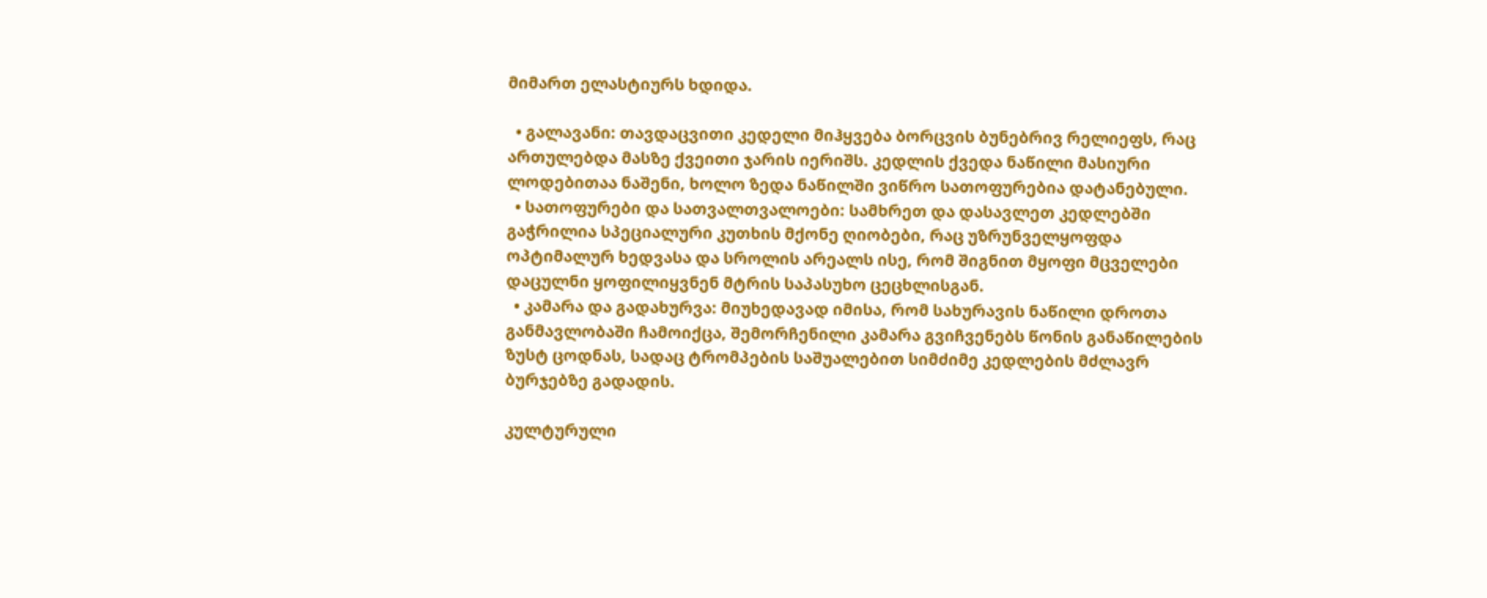მიმართ ელასტიურს ხდიდა.

  • გალავანი: თავდაცვითი კედელი მიჰყვება ბორცვის ბუნებრივ რელიეფს, რაც ართულებდა მასზე ქვეითი ჯარის იერიშს. კედლის ქვედა ნაწილი მასიური ლოდებითაა ნაშენი, ხოლო ზედა ნაწილში ვიწრო სათოფურებია დატანებული.
  • სათოფურები და სათვალთვალოები: სამხრეთ და დასავლეთ კედლებში გაჭრილია სპეციალური კუთხის მქონე ღიობები, რაც უზრუნველყოფდა ოპტიმალურ ხედვასა და სროლის არეალს ისე, რომ შიგნით მყოფი მცველები დაცულნი ყოფილიყვნენ მტრის საპასუხო ცეცხლისგან.
  • კამარა და გადახურვა: მიუხედავად იმისა, რომ სახურავის ნაწილი დროთა განმავლობაში ჩამოიქცა, შემორჩენილი კამარა გვიჩვენებს წონის განაწილების ზუსტ ცოდნას, სადაც ტრომპების საშუალებით სიმძიმე კედლების მძლავრ ბურჯებზე გადადის.

კულტურული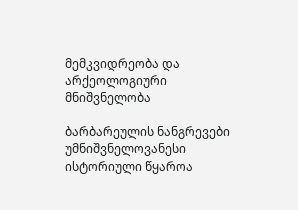მემკვიდრეობა და არქეოლოგიური მნიშვნელობა

ბარბარეულის ნანგრევები უმნიშვნელოვანესი ისტორიული წყაროა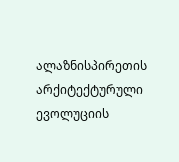ალაზნისპირეთის არქიტექტურული ევოლუციის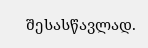შესასწავლად.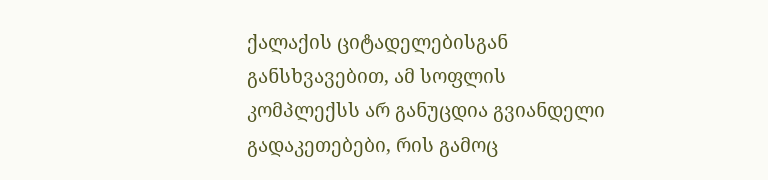ქალაქის ციტადელებისგან განსხვავებით, ამ სოფლის კომპლექსს არ განუცდია გვიანდელი გადაკეთებები, რის გამოც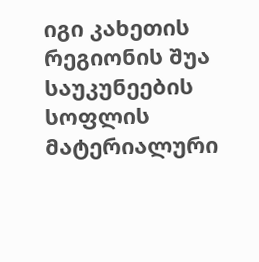იგი კახეთის რეგიონის შუა საუკუნეების სოფლის მატერიალური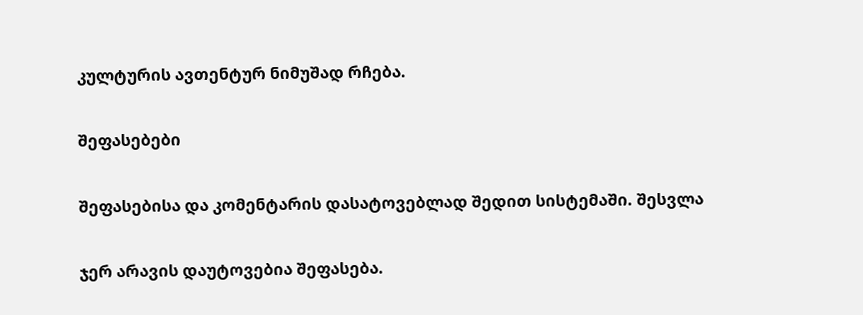კულტურის ავთენტურ ნიმუშად რჩება.

შეფასებები

შეფასებისა და კომენტარის დასატოვებლად შედით სისტემაში. შესვლა

ჯერ არავის დაუტოვებია შეფასება.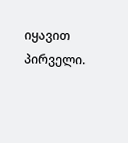იყავით პირველი.